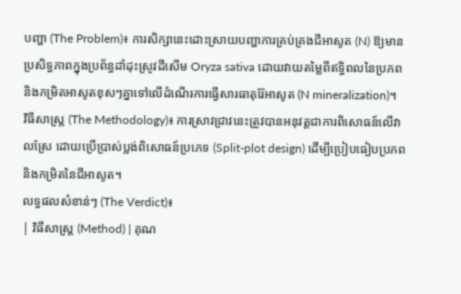បញ្ហា (The Problem)៖ ការសិក្សានេះដោះស្រាយបញ្ហាការគ្រប់គ្រងជីអាសូត (N) ឱ្យមានប្រសិទ្ធភាពក្នុងប្រព័ន្ធដាំដុះស្រូវដីសើម Oryza sativa ដោយវាយតម្លៃពីឥទ្ធិពលនៃប្រភព និងកម្រិតអាសូតខុសៗគ្នាទៅលើដំណើរការធ្វើសារធាតុរ៉ែអាសូត (N mineralization)។
វិធីសាស្ត្រ (The Methodology)៖ ការស្រាវជ្រាវនេះត្រូវបានអនុវត្តជាការពិសោធន៍លើវាលស្រែ ដោយប្រើប្រាស់ប្លង់ពិសោធន៍ប្រភេទ (Split-plot design) ដើម្បីប្រៀបធៀបប្រភព និងកម្រិតនៃជីអាសូត។
លទ្ធផលសំខាន់ៗ (The Verdict)៖
| វិធីសាស្ត្រ (Method) | គុណ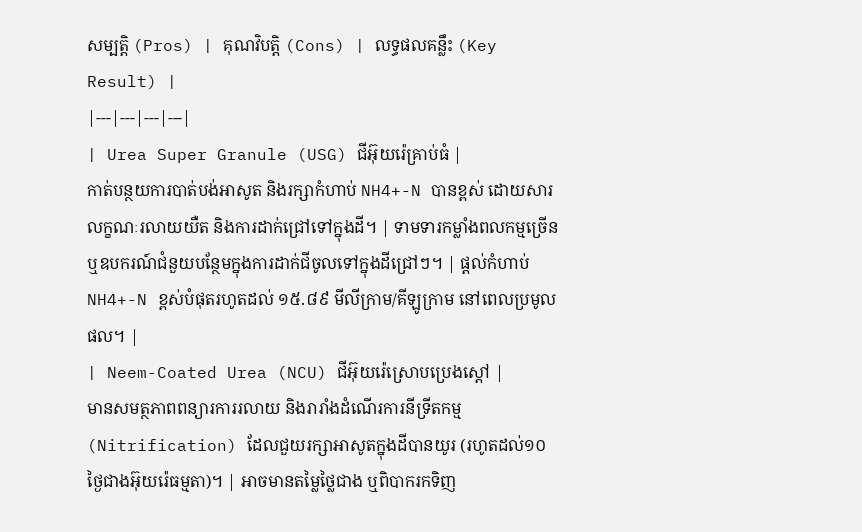សម្បត្តិ (Pros) | គុណវិបត្តិ (Cons) | លទ្ធផលគន្លឹះ (Key Result) |
|---|---|---|---|
| Urea Super Granule (USG) ជីអ៊ុយរ៉េគ្រាប់ធំ |
កាត់បន្ថយការបាត់បង់អាសូត និងរក្សាកំហាប់ NH4+-N បានខ្ពស់ ដោយសារលក្ខណៈរលាយយឺត និងការដាក់ជ្រៅទៅក្នុងដី។ | ទាមទារកម្លាំងពលកម្មច្រើន ឬឧបករណ៍ជំនួយបន្ថែមក្នុងការដាក់ជីចូលទៅក្នុងដីជ្រៅៗ។ | ផ្តល់កំហាប់ NH4+-N ខ្ពស់បំផុតរហូតដល់ ១៥.៨៩ មីលីក្រាម/គីឡូក្រាម នៅពេលប្រមូលផល។ |
| Neem-Coated Urea (NCU) ជីអ៊ុយរ៉េស្រោបប្រេងស្តៅ |
មានសមត្ថភាពពន្យារការរលាយ និងរារាំងដំណើរការនីទ្រីតកម្ម (Nitrification) ដែលជួយរក្សាអាសូតក្នុងដីបានយូរ (រហូតដល់១០ថ្ងៃជាងអ៊ុយរ៉េធម្មតា)។ | អាចមានតម្លៃថ្លៃជាង ឬពិបាករកទិញ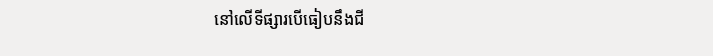នៅលើទីផ្សារបើធៀបនឹងជី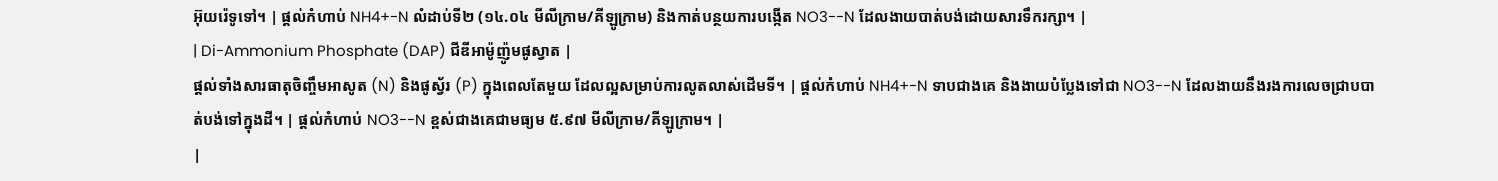អ៊ុយរ៉េទូទៅ។ | ផ្តល់កំហាប់ NH4+-N លំដាប់ទី២ (១៤.០៤ មីលីក្រាម/គីឡូក្រាម) និងកាត់បន្ថយការបង្កើត NO3--N ដែលងាយបាត់បង់ដោយសារទឹករក្សា។ |
| Di-Ammonium Phosphate (DAP) ជីឌីអាម៉ូញ៉ូមផូស្វាត |
ផ្តល់ទាំងសារធាតុចិញ្ចឹមអាសូត (N) និងផូស្វ័រ (P) ក្នុងពេលតែមួយ ដែលល្អសម្រាប់ការលូតលាស់ដើមទី។ | ផ្តល់កំហាប់ NH4+-N ទាបជាងគេ និងងាយបំប្លែងទៅជា NO3--N ដែលងាយនឹងរងការលេចជ្រាបបាត់បង់ទៅក្នុងដី។ | ផ្តល់កំហាប់ NO3--N ខ្ពស់ជាងគេជាមធ្យម ៥.៩៧ មីលីក្រាម/គីឡូក្រាម។ |
|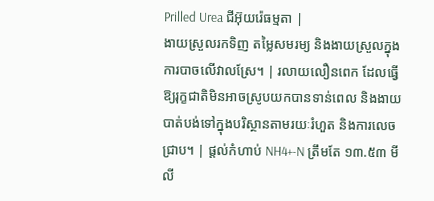Prilled Urea ជីអ៊ុយរ៉េធម្មតា |
ងាយស្រួលរកទិញ តម្លៃសមរម្យ និងងាយស្រួលក្នុងការបាចលើវាលស្រែ។ | រលាយលឿនពេក ដែលធ្វើឱ្យរុក្ខជាតិមិនអាចស្រូបយកបានទាន់ពេល និងងាយបាត់បង់ទៅក្នុងបរិស្ថានតាមរយៈរំហួត និងការលេចជ្រាប។ | ផ្តល់កំហាប់ NH4+-N ត្រឹមតែ ១៣.៥៣ មីលី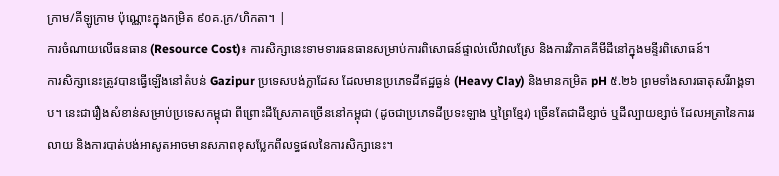ក្រាម/គីឡូក្រាម ប៉ុណ្ណោះក្នុងកម្រិត ៩០គ.ក្រ/ហិកតា។ |
ការចំណាយលើធនធាន (Resource Cost)៖ ការសិក្សានេះទាមទារធនធានសម្រាប់ការពិសោធន៍ផ្ទាល់លើវាលស្រែ និងការវិភាគគីមីដីនៅក្នុងមន្ទីរពិសោធន៍។
ការសិក្សានេះត្រូវបានធ្វើឡើងនៅតំបន់ Gazipur ប្រទេសបង់ក្លាដែស ដែលមានប្រភេទដីឥដ្ឋធ្ងន់ (Heavy Clay) និងមានកម្រិត pH ៥.២៦ ព្រមទាំងសារធាតុសរីរាង្គទាប។ នេះជារឿងសំខាន់សម្រាប់ប្រទេសកម្ពុជា ពីព្រោះដីស្រែភាគច្រើននៅកម្ពុជា (ដូចជាប្រភេទដីប្រទះឡាង ឬព្រៃខ្មែរ) ច្រើនតែជាដីខ្សាច់ ឬដីល្បាយខ្សាច់ ដែលអត្រានៃការរលាយ និងការបាត់បង់អាសូតអាចមានសភាពខុសប្លែកពីលទ្ធផលនៃការសិក្សានេះ។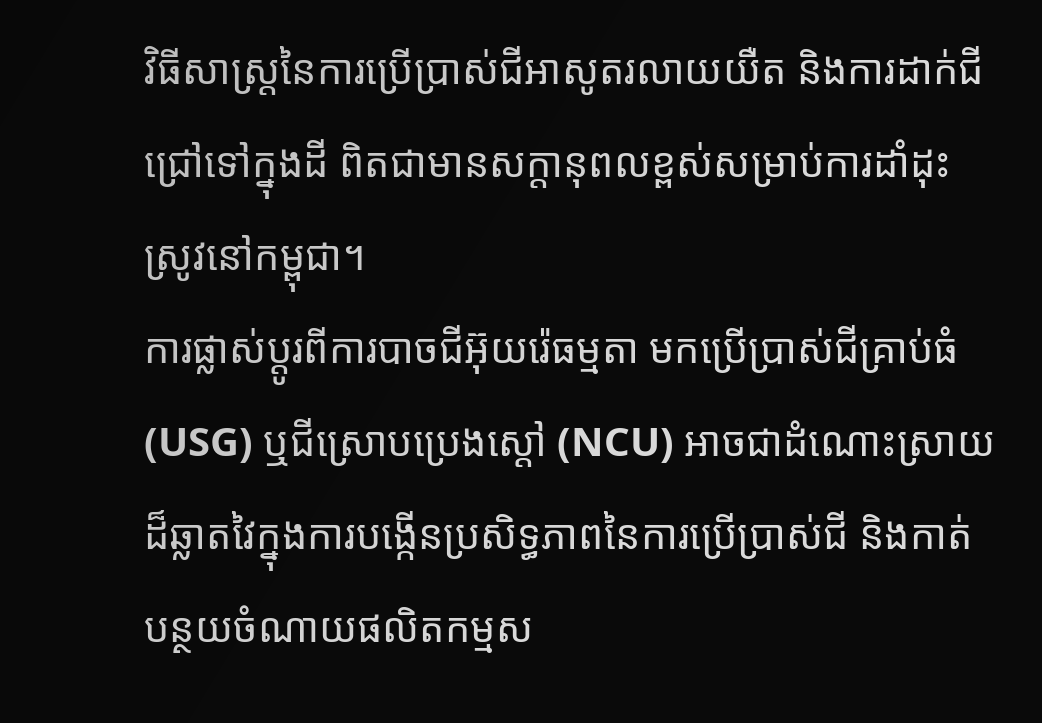វិធីសាស្ត្រនៃការប្រើប្រាស់ជីអាសូតរលាយយឺត និងការដាក់ជីជ្រៅទៅក្នុងដី ពិតជាមានសក្តានុពលខ្ពស់សម្រាប់ការដាំដុះស្រូវនៅកម្ពុជា។
ការផ្លាស់ប្តូរពីការបាចជីអ៊ុយរ៉េធម្មតា មកប្រើប្រាស់ជីគ្រាប់ធំ (USG) ឬជីស្រោបប្រេងស្តៅ (NCU) អាចជាដំណោះស្រាយដ៏ឆ្លាតវៃក្នុងការបង្កើនប្រសិទ្ធភាពនៃការប្រើប្រាស់ជី និងកាត់បន្ថយចំណាយផលិតកម្មស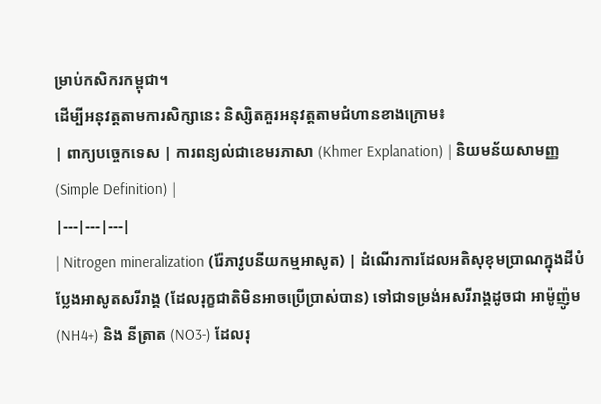ម្រាប់កសិករកម្ពុជា។
ដើម្បីអនុវត្តតាមការសិក្សានេះ និស្សិតគួរអនុវត្តតាមជំហានខាងក្រោម៖
| ពាក្យបច្ចេកទេស | ការពន្យល់ជាខេមរភាសា (Khmer Explanation) | និយមន័យសាមញ្ញ (Simple Definition) |
|---|---|---|
| Nitrogen mineralization (រ៉ែភាវូបនីយកម្មអាសូត) | ដំណើរការដែលអតិសុខុមប្រាណក្នុងដីបំប្លែងអាសូតសរីរាង្គ (ដែលរុក្ខជាតិមិនអាចប្រើប្រាស់បាន) ទៅជាទម្រង់អសរីរាង្គដូចជា អាម៉ូញ៉ូម (NH4+) និង នីត្រាត (NO3-) ដែលរុ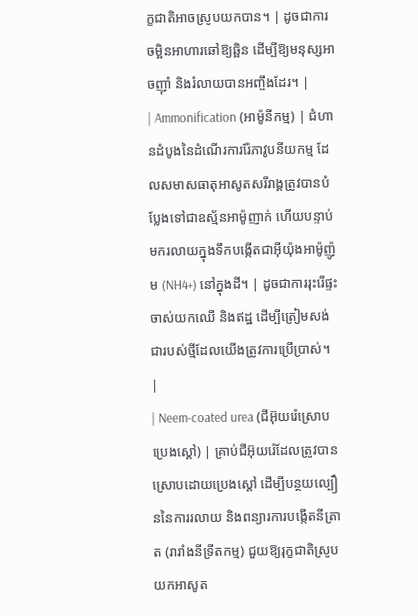ក្ខជាតិអាចស្រូបយកបាន។ | ដូចជាការចម្អិនអាហារឆៅឱ្យឆ្អិន ដើម្បីឱ្យមនុស្សអាចញ៉ាំ និងរំលាយបានអញ្ចឹងដែរ។ |
| Ammonification (អាម៉ូនីកម្ម) | ជំហានដំបូងនៃដំណើរការរ៉ែភាវូបនីយកម្ម ដែលសមាសធាតុអាសូតសរីរាង្គត្រូវបានបំប្លែងទៅជាឧស្ម័នអាម៉ូញាក់ ហើយបន្ទាប់មករលាយក្នុងទឹកបង្កើតជាអ៊ីយ៉ុងអាម៉ូញ៉ូម (NH4+) នៅក្នុងដី។ | ដូចជាការរុះរើផ្ទះចាស់យកឈើ និងឥដ្ឋ ដើម្បីត្រៀមសង់ជារបស់ថ្មីដែលយើងត្រូវការប្រើប្រាស់។ |
| Neem-coated urea (ជីអ៊ុយរ៉េស្រោបប្រេងស្តៅ) | គ្រាប់ជីអ៊ុយរ៉េដែលត្រូវបានស្រោបដោយប្រេងស្តៅ ដើម្បីបន្ថយល្បឿននៃការរលាយ និងពន្យារការបង្កើតនីត្រាត (រារាំងនីទ្រីតកម្ម) ជួយឱ្យរុក្ខជាតិស្រូបយកអាសូត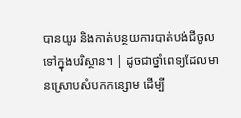បានយូរ និងកាត់បន្ថយការបាត់បង់ជីចូលទៅក្នុងបរិស្ថាន។ | ដូចជាថ្នាំពេទ្យដែលមានស្រោបសំបកកន្សោម ដើម្បី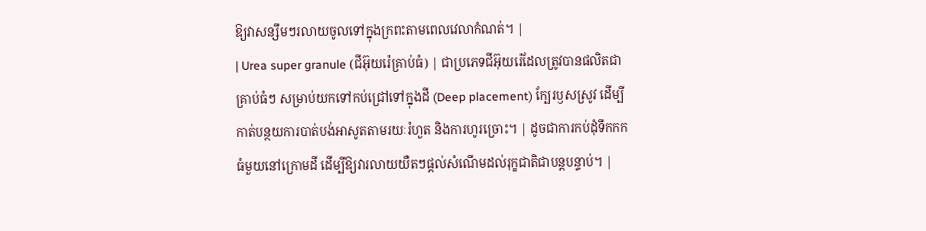ឱ្យវាសន្សឹមៗរលាយចូលទៅក្នុងក្រពះតាមពេលវេលាកំណត់។ |
| Urea super granule (ជីអ៊ុយរ៉េគ្រាប់ធំ) | ជាប្រភេទជីអ៊ុយរ៉េដែលត្រូវបានផលិតជាគ្រាប់ធំៗ សម្រាប់យកទៅកប់ជ្រៅទៅក្នុងដី (Deep placement) ក្បែរឫសស្រូវ ដើម្បីកាត់បន្ថយការបាត់បង់អាសូតតាមរយៈរំហួត និងការហូរច្រោះ។ | ដូចជាការកប់ដុំទឹកកកធំមួយនៅក្រោមដី ដើម្បីឱ្យវារលាយយឺតៗផ្តល់សំណើមដល់រុក្ខជាតិជាបន្តបន្ទាប់។ |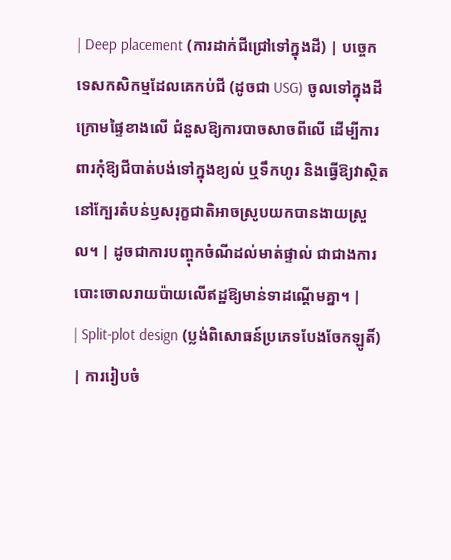| Deep placement (ការដាក់ជីជ្រៅទៅក្នុងដី) | បច្ចេកទេសកសិកម្មដែលគេកប់ជី (ដូចជា USG) ចូលទៅក្នុងដីក្រោមផ្ទៃខាងលើ ជំនួសឱ្យការបាចសាចពីលើ ដើម្បីការពារកុំឱ្យជីបាត់បង់ទៅក្នុងខ្យល់ ឬទឹកហូរ និងធ្វើឱ្យវាស្ថិតនៅក្បែរតំបន់ឫសរុក្ខជាតិអាចស្រូបយកបានងាយស្រួល។ | ដូចជាការបញ្ចុកចំណីដល់មាត់ផ្ទាល់ ជាជាងការបោះចោលរាយប៉ាយលើឥដ្ឋឱ្យមាន់ទាដណ្ដើមគ្នា។ |
| Split-plot design (ប្លង់ពិសោធន៍ប្រភេទបែងចែកឡូតិ៍) | ការរៀបចំ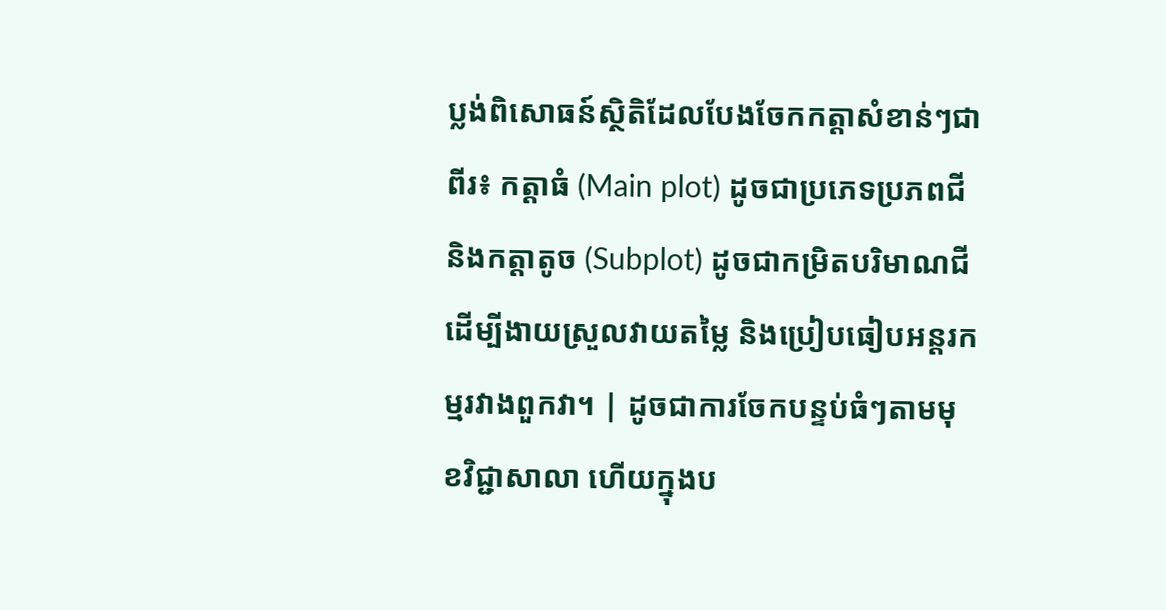ប្លង់ពិសោធន៍ស្ថិតិដែលបែងចែកកត្តាសំខាន់ៗជាពីរ៖ កត្តាធំ (Main plot) ដូចជាប្រភេទប្រភពជី និងកត្តាតូច (Subplot) ដូចជាកម្រិតបរិមាណជី ដើម្បីងាយស្រួលវាយតម្លៃ និងប្រៀបធៀបអន្តរកម្មរវាងពួកវា។ | ដូចជាការចែកបន្ទប់ធំៗតាមមុខវិជ្ជាសាលា ហើយក្នុងប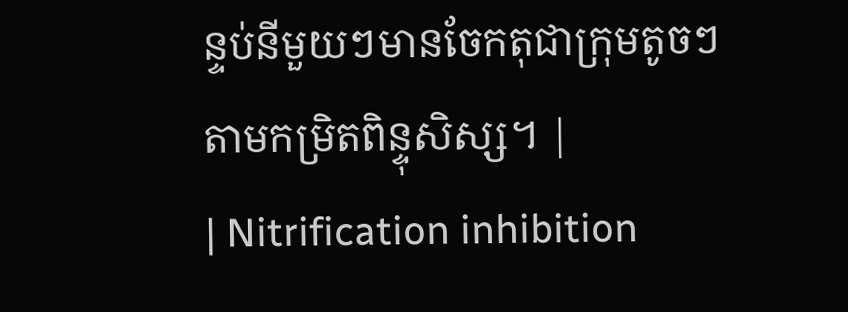ន្ទប់នីមួយៗមានចែកតុជាក្រុមតូចៗតាមកម្រិតពិន្ទុសិស្ស។ |
| Nitrification inhibition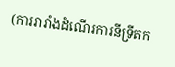(ការរារាំងដំណើរការនីទ្រីតក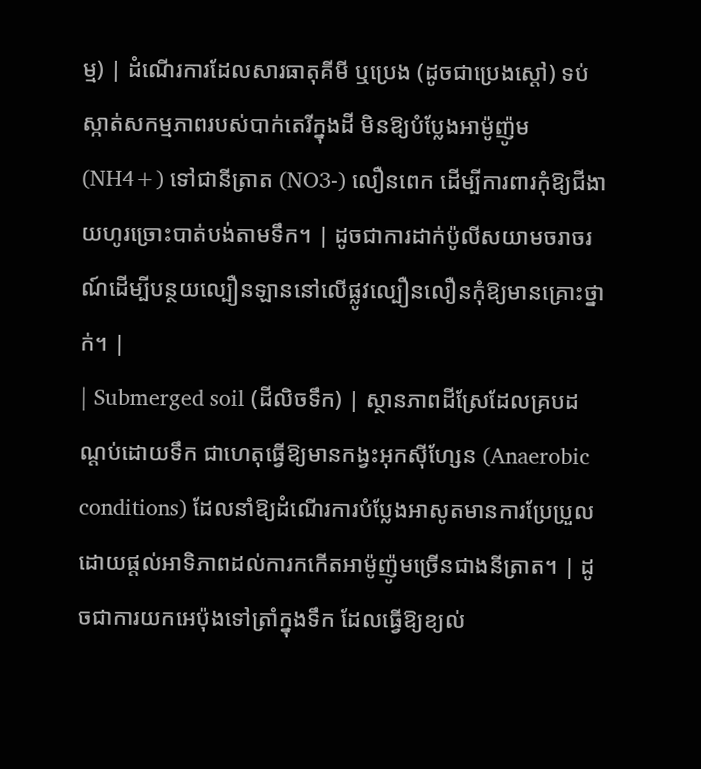ម្ម) | ដំណើរការដែលសារធាតុគីមី ឬប្រេង (ដូចជាប្រេងស្តៅ) ទប់ស្កាត់សកម្មភាពរបស់បាក់តេរីក្នុងដី មិនឱ្យបំប្លែងអាម៉ូញ៉ូម (NH4+) ទៅជានីត្រាត (NO3-) លឿនពេក ដើម្បីការពារកុំឱ្យជីងាយហូរច្រោះបាត់បង់តាមទឹក។ | ដូចជាការដាក់ប៉ូលីសយាមចរាចរណ៍ដើម្បីបន្ថយល្បឿនឡាននៅលើផ្លូវល្បឿនលឿនកុំឱ្យមានគ្រោះថ្នាក់។ |
| Submerged soil (ដីលិចទឹក) | ស្ថានភាពដីស្រែដែលគ្របដណ្តប់ដោយទឹក ជាហេតុធ្វើឱ្យមានកង្វះអុកស៊ីហ្សែន (Anaerobic conditions) ដែលនាំឱ្យដំណើរការបំប្លែងអាសូតមានការប្រែប្រួល ដោយផ្តល់អាទិភាពដល់ការកកើតអាម៉ូញ៉ូមច្រើនជាងនីត្រាត។ | ដូចជាការយកអេប៉ុងទៅត្រាំក្នុងទឹក ដែលធ្វើឱ្យខ្យល់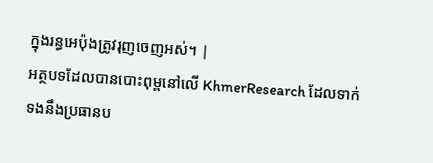ក្នុងរន្ធអេប៉ុងត្រូវរុញចេញអស់។ |
អត្ថបទដែលបានបោះពុម្ពនៅលើ KhmerResearch ដែលទាក់ទងនឹងប្រធានប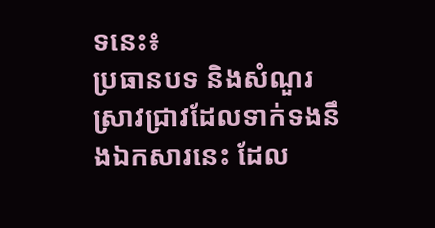ទនេះ៖
ប្រធានបទ និងសំណួរស្រាវជ្រាវដែលទាក់ទងនឹងឯកសារនេះ ដែល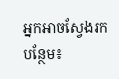អ្នកអាចស្វែងរកបន្ថែម៖